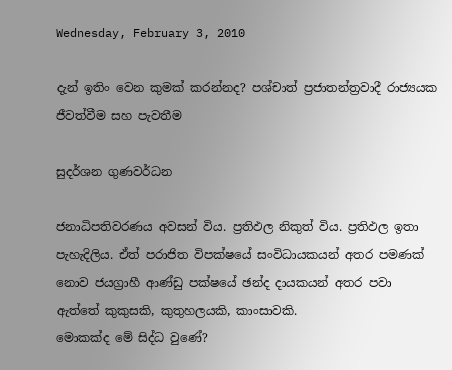Wednesday, February 3, 2010

දැන් ඉතිං වෙන කුමක් කරන්නද? පශ්චාත් ප්‍රජාතන්ත්‍රවාදී රාජ්‍යයක ජීවත්වීම සහ පැවතීම

සුදර්ශන ගුණවර්ධන

ජනාධිපතිවරණය අවසන් විය. ප්‍රතිඵල නිකුත් විය. ප්‍රතිඵල ඉතා පැහැදිලිය. ඒත් පරාජිත විපක්ෂයේ සංවිධායකයන් අතර පමණක් නොව ජයග්‍රාහී ආණ්ඩු පක්ෂයේ ඡන්ද දායකයන් අතර පවා ඇත්තේ කුකුසකි, කුතුහලයකි, කාංසාවකි.
මොකක්ද මේ සිද්ධ වුණේ?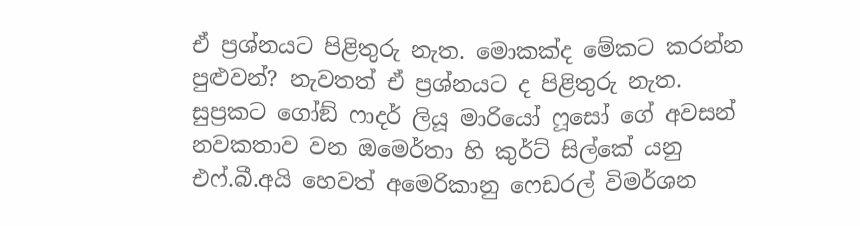ඒ ප්‍රශ්නයට පිළිතුරු නැත. මොකක්ද මේකට කරන්න පුළුවන්? නැවතත් ඒ ප්‍රශ්නයට ද පිළිතුරු නැත.
සුප්‍රකට ගෝඞ් ෆාදර් ලියූ මාරියෝ ෆූසෝ ගේ අවසන් නවකතාව වන ඔමෙර්තා හි කුර්ට් සිල්කේ යනු එෆ්.බී.අයි හෙවත් අමෙරිකානු ෆෙඩරල් විමර්ශන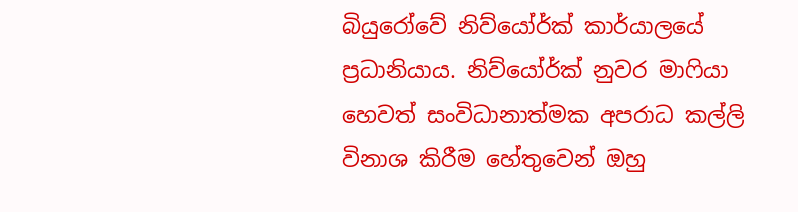බියුරෝවේ නිව්යෝර්ක් කාර්යාලයේ ප්‍රධානියාය. නිව්යෝර්ක් නුවර මාෆියා හෙවත් සංවිධානාත්මක අපරාධ කල්ලි විනාශ කිරීම හේතුවෙන් ඔහු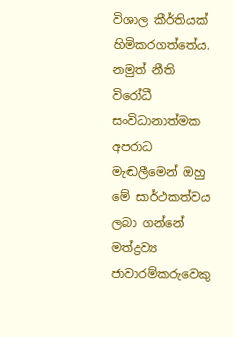විශාල කීර්තියක් හිමිකරගත්තේය. නමුත් නීති විරෝධී සංවිධානාත්මක අපරාධ මැඬලීමෙන් ඔහු මේ සාර්ථකත්වය ලබා ගන්නේ මත්ද්‍රව්‍ය ජාවාරම්කරුවෙකු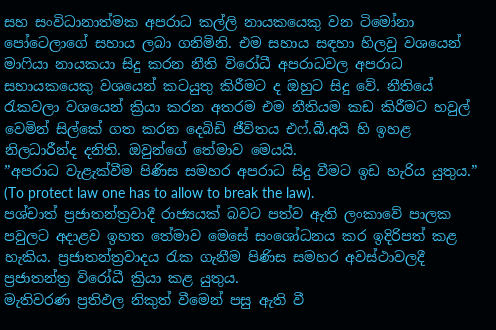සහ සංවිධානාත්මක අපරාධ කල්ලි නායකයෙකු වන ටිමෝනා පෝටෙලාගේ සහාය ලබා ගනිමිනි. එම සහාය සඳහා හිලවු වශයෙන් මාෆියා නායකයා සිදු කරන නීති විරෝධී අපරාධවල අපරාධ සහායකයෙකු වශයෙන් කටයුතු කිරීමට ද ඔහුට සිදු වේ. නීතියේ රැකවලා වශයෙන් ක්‍රියා කරන අතරම එම නීතියම කඩ කිරීමට හවුල් වෙමින් සිල්කේ ගත කරන දෙබිඩි ජීවිතය එෆ්.බී.අයි හි ඉහළ නිලධාරීන්ද දනිති. ඔවුන්ගේ තේමාව මෙයයි.
”අපරාධ වැළැක්වීම පිණිස සමහර අපරාධ සිදු වීමට ඉඩ හැරිය යුතුය.” (To protect law one has to allow to break the law).
පශ්චාත් ප්‍රජාතන්ත්‍රවාදී රාජ්‍යයක් බවට පත්ව ඇති ලංකාවේ පාලක පවුලට අදාළව ඉහත තේමාව මෙසේ සංශෝධනය කර ඉදිරිපත් කළ හැකිය. ප්‍රජාතන්ත්‍රවාදය රැක ගැනීම පිණිස සමහර අවස්ථාවලදී ප්‍රජාතන්ත්‍ර විරෝධී ක්‍රියා කළ යුතුය.
මැතිවරණ ප්‍රතිඵල නිකුත් වීමෙන් පසු ඇති වී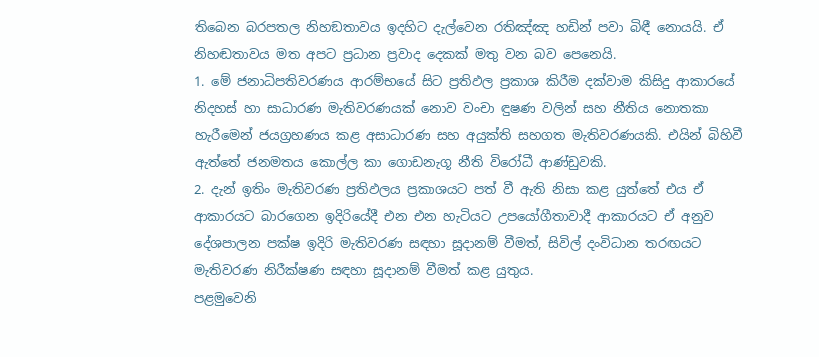තිබෙන බරපතල නිහඞතාවය ඉදහිට දැල්වෙන රතිඤ්ඤ හඩින් පවා බිඳී නොයයි. ඒ නිහඬතාවය මත අපට ප්‍රධාන ප්‍රවාද දෙකක් මතු වන බව පෙනෙයි.
1. මේ ජනාධිපතිවරණය ආරම්භයේ සිට ප්‍රතිඵල ප්‍රකාශ කිරීම දක්වාම කිසිදු ආකාරයේ නිදහස් හා සාධාරණ මැතිවරණයක් නොව වංචා ඳුෂණ වලින් සහ නීතිය නොතකා හැරීමෙන් ජයග්‍රහණය කළ අසාධාරණ සහ අයුක්ති සහගත මැතිවරණයකි. එයින් බිහිවී ඇත්තේ ජනමතය කොල්ල කා ගොඩනැගූ නීති විරෝධී ආණ්ඩුවකි.
2. දැන් ඉතිං මැතිවරණ ප්‍රතිඵලය ප්‍රකාශයට පත් වී ඇති නිසා කළ යුත්තේ එය ඒ ආකාරයට බාරගෙන ඉදිරියේදී එන එන හැටියට උපයෝගීතාවාදී ආකාරයට ඒ අනුව දේශපාලන පක්ෂ ඉදිරි මැතිවරණ සඳහා සූදානම් වීමත්, සිවිල් දංවිධාන තරඟයට මැතිවරණ නිරීක්ෂණ සඳහා සූදානම් වීමත් කළ යුතුය.
පළමුවෙනි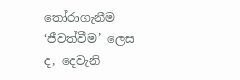තෝරාගැනීම ‘ජීවත්වීම’ ලෙස ද, දෙවැනි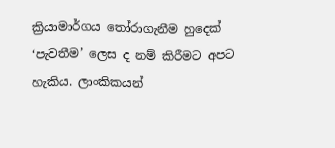ක්‍රියාමාර්ගය තෝරාගැනීම හුදෙක් ‘පැවතීම’ ලෙස ද නම් කිරීමට අපට හැකිය. ලාංකිකයන්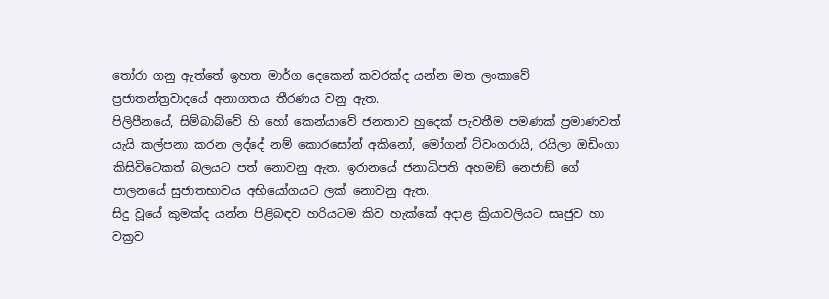තෝරා ගනු ඇත්තේ ඉහත මාර්ග දෙකෙන් කවරක්ද යන්න මත ලංකාවේ ප්‍රජාතන්ත්‍රවාදයේ අනාගතය තීරණය වනු ඇත.
පිලිපීනයේ, සිම්බාබ්වේ හි හෝ කෙන්යාවේ ජනතාව හුදෙක් පැවතීම පමණක් ප්‍රමාණවත් යැයි කල්පනා කරන ලද්දේ නම් කොරසෝන් අකිනෝ, මෝගන් ට්වංගරායි, රයිලා ඔඩිංගා කිසිවිටෙකත් බලයට පත් නොවනු ඇත. ඉරානයේ ජනාධිපති අහමඞ් නෙජාඞ් ගේ පාලනයේ සුජාතභාවය අභියෝගයට ලක් නොවනු ඇත.
සිදු වූයේ කුමක්ද යන්න පිළිබඳව හරියටම කිව හැක්කේ අදාළ ක්‍රියාවලියට සෘජුව හා වක්‍රව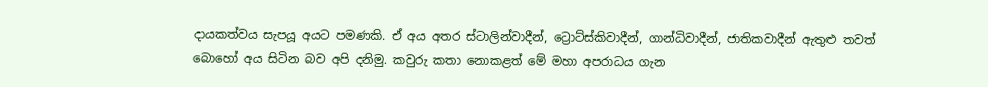දායකත්වය සැපයූ අයට පමණකි. ඒ අය අතර ස්ටාලින්වාදීන්, ට්‍රොට්ස්කිවාදීන්, ගාන්ධිවාදීන්, ජාතිකවාදීන් ඇතුළු තවත් බොහෝ අය සිටින බව අපි දනිමු. කවුරු කතා නොකළත් මේ මහා අපරාධය ගැන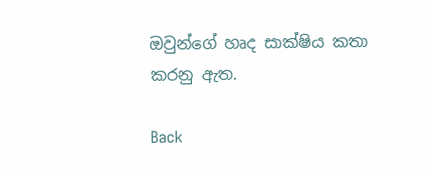ඔවුන්ගේ හෘද සාක්ෂිය කතා කරනු ඇත.

Back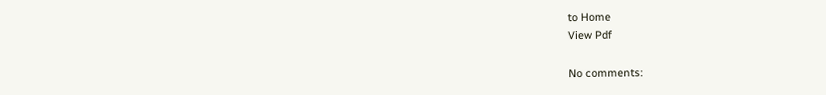to Home
View Pdf

No comments: